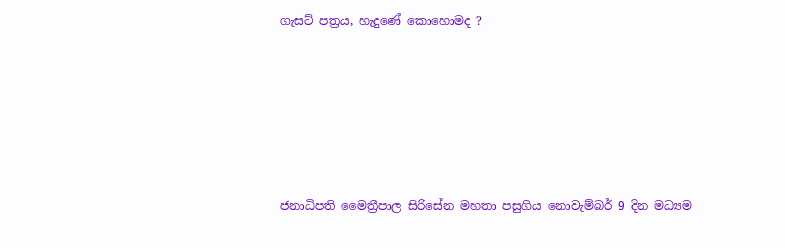ගැසට් පත්‍රය, හැදුණේ කොහොමද ?








ජනාධිපති මෛත්‍රීපාල සිරිසේන මහතා පසුගිය නොවැම්බර් 9 දින මධ්‍යම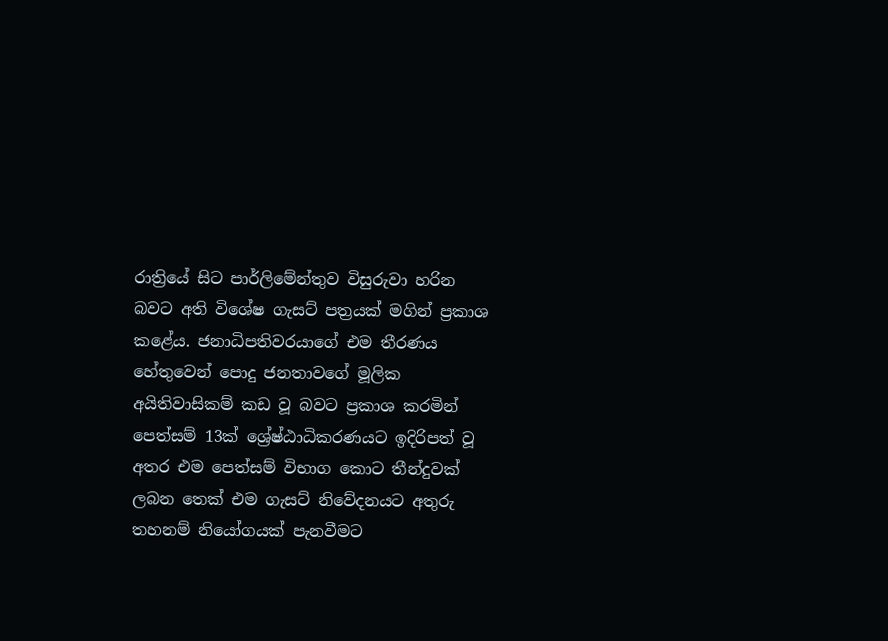රාත්‍රියේ සිට පාර්ලිමේන්තුව විසුරුවා හරින බවට අති විශේෂ ගැසට් පත්‍රයක් මගින් ප්‍රකාශ කළේය. ජනාධිපතිවරයාගේ එම තීරණය හේතුවෙන් පොදු ජනතාවගේ මූලික අයිතිවාසිකම් කඩ වූ බවට ප්‍රකාශ කරමින් පෙත්සම් 13ක් ශ්‍රේෂ්ඨාධිකරණයට ඉදිරිපත් වූ අතර එම පෙත්සම් විභාග කොට තීන්දුවක් ලබන තෙක් එම ගැසට් නිවේදනයට අතුරු තහනම් නියෝගයක් පැනවීමට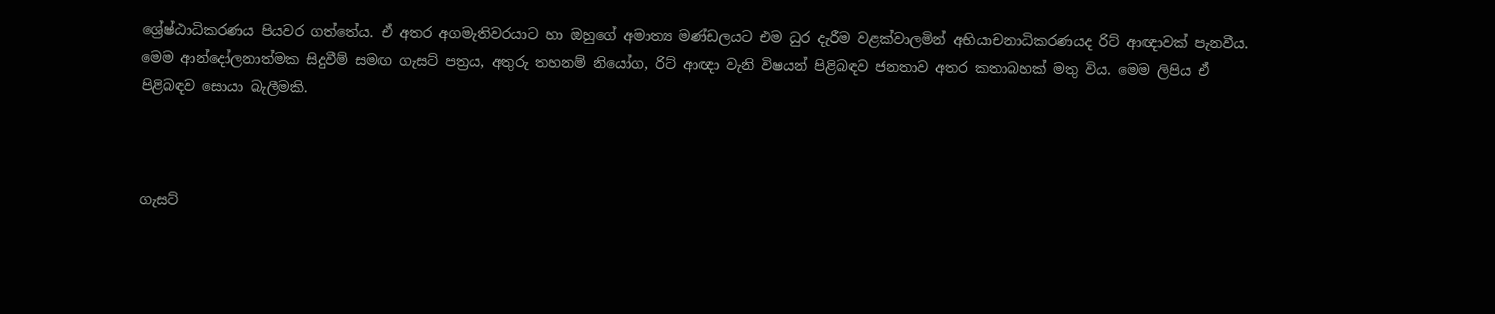ශ්‍රේෂ්ඨාධිකරණය පියවර ගත්තේය. ඒ අතර අගමැතිවරයාට හා ඔහුගේ අමාත්‍ය මණ්ඩලයට එම ධුර දැරීම වළක්වාලමින් අභියාචනාධිකරණයද රිට් ආඥාවක් පැනවීය. මෙම ආන්දෝලනාත්මක සිදුවීම් සමඟ ගැසට් පත්‍රය, අතුරු තහනම් නියෝග, රිට් ආඥා වැනි විෂයන් පිළිබඳව ජනතාව අතර කතාබහක් මතු විය. මෙම ලිපිය ඒ පිළිබඳව සොයා බැලීමකි.



ගැසට්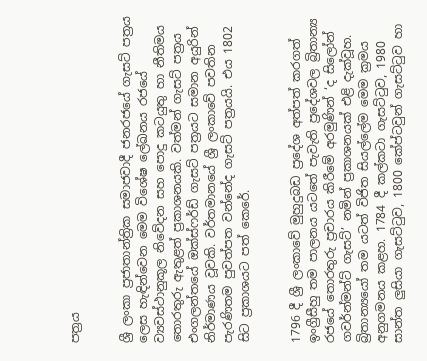පත්‍රය


ශ්‍රී ලංකා ප්‍රජාතාන්ත්‍රික සමාජවාදී ජනරජයේ ගැසට් පත්‍රය ලෙස හැඳින්වෙන මෙම විශේෂ ලේඛනය රජයේ ව්‍යවස්ථානුකූල නිවේදන සහ පොදු කටයුතු හා නීතිමය තොරතුරු ඇතුළත් ප්‍රකාශනයකි. වත්මන් ගැසට් පත්‍රය එංගලන්තයේ ඔක්ස්ෆර්ඩ් ගැසට් පත්‍රයට සමාන අයුරින් නිර්මාණය වූවකි. වර්තමානයේ ශ්‍රී ලංකාවේ පවතින පැරණිතම පුවත්පත වන්නේද ගැසට් පත්‍රයයි. එය 1802 සිට ප්‍රකාශයට පත් කෙරේ.


1796 දී ශ්‍රී ලංකාවේ මුහුදුබඩ ප්‍රදේශ අත්පත් කරගත් ඉංග්‍රීසීහු තම පාලනය යටතේ පැවැති ප්‍රදේශවල බ්‍රිතාන්‍ය රජයේ තොරතුරු ප්‍රචාරය කිරීමේ අරමුණින් ‘ද සිලෝන් ගවර්න්මන්ට් ගැසට්’ නමින් ප්‍රකාශනයක් එළි දැක්වූහ. බ්‍රිතාන්‍යයෝ තම යටත් විජිත සියල්ලේම මෙම ක්‍රමය අනුගමනය කළහ. 1784 දී කල්කටා ගැසට්ටුව, 1980 සාන්ත ලුසියා ගැසට්ටුව, 1800 කේප්ටවුන් ගැසට්ටුව හා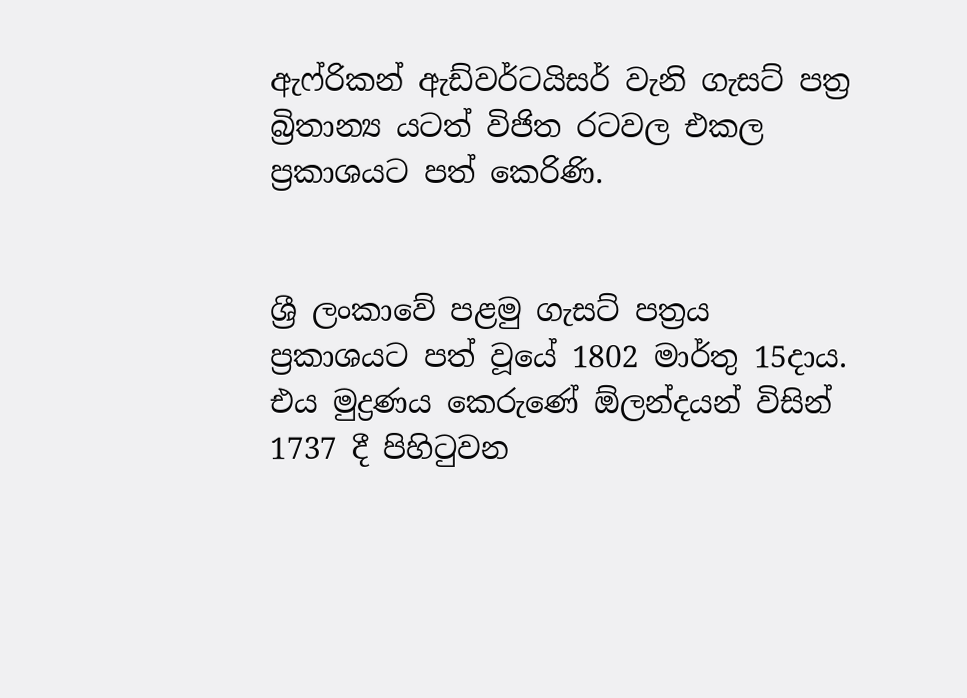ඇෆ්රිකන් ඇඩ්වර්ටයිසර් වැනි ගැසට් පත්‍ර බ්‍රිතාන්‍ය යටත් විජිත රටවල එකල ප්‍රකාශයට පත් කෙරිණි.


ශ්‍රී ලංකාවේ පළමු ගැසට් පත්‍රය ප්‍රකාශයට පත් වූයේ 1802 මාර්තු 15දාය. එය මුද්‍රණය කෙරුණේ ඕලන්දයන් විසින් 1737 දී පිහිටුවන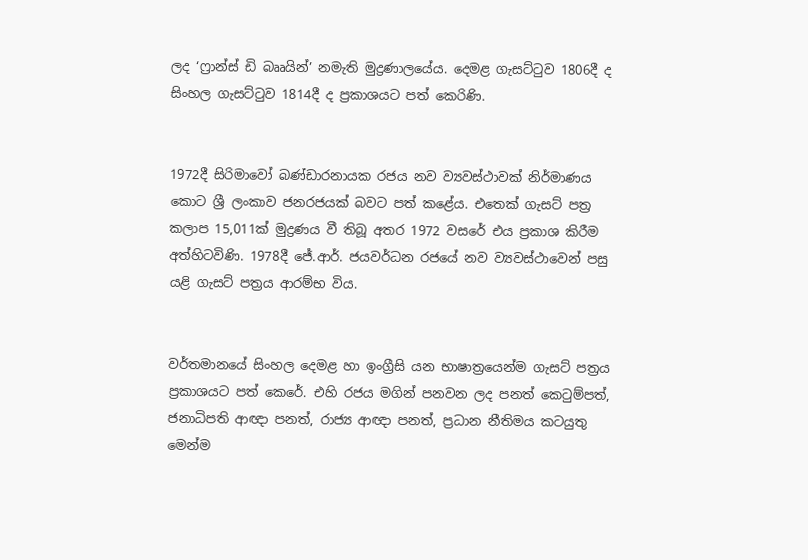ලද ‘ෆ්‍රාන්ස් ඩි බෲයින්’ නමැති මුද්‍රණාලයේය. දෙමළ ගැසට්ටුව 1806දී ද සිංහල ගැසට්ටුව 1814දී ද ප්‍රකාශයට පත් කෙරිණි.


1972දී සිරිමාවෝ බණ්ඩාරනායක රජය නව ව්‍යවස්ථාවක් නිර්මාණය කොට ශ්‍රී ලංකාව ජනරජයක් බවට පත් කළේය. එතෙක් ගැසට් පත්‍ර කලාප 15,011ක් මුද්‍රණය වී තිබූ අතර 1972 වසරේ එය ප්‍රකාශ කිරීම අත්හිටවිණි. 1978දී ජේ.ආර්. ජයවර්ධන රජයේ නව ව්‍යවස්ථාවෙන් පසු යළි ගැසට් පත්‍රය ආරම්භ විය.


වර්තමානයේ සිංහල දෙමළ හා ඉංග්‍රීසි යන භාෂාත්‍රයෙන්ම ගැසට් පත්‍රය ප්‍රකාශයට පත් කෙරේ. එහි රජය මගින් පනවන ලද පනත් කෙටුම්පත්, ජනාධිපති ආඥා පනත්, රාජ්‍ය ආඥා පනත්, ප්‍රධාන නීතිමය කටයුතු මෙන්ම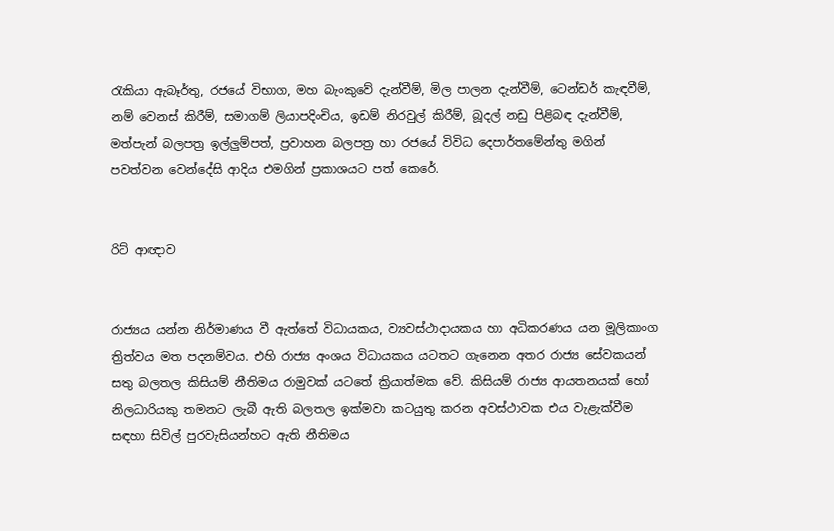රැකියා ඇබෑර්තු, රජයේ විභාග, මහ බැංකුවේ දැන්වීම්, මිල පාලන දැන්වීම්, ටෙන්ඩර් කැඳවීම්, නම් වෙනස් කිරීම්, සමාගම් ලියාපදිංචිය, ඉඩම් නිරවුල් කිරීම්, බූදල් නඩු පිළිබඳ දැන්වීම්, මත්පැන් බලපත්‍ර ඉල්ලුම්පත්, ප්‍රවාහන බලපත්‍ර හා රජයේ විවිධ දෙපාර්තමේන්තු මගින් පවත්වන වෙන්දේසි ආදිය එමගින් ප්‍රකාශයට පත් කෙරේ.


රිට් ආඥාව


රාජ්‍යය යන්න නිර්මාණය වී ඇත්තේ විධායකය, ව්‍යවස්ථාදායකය හා අධිකරණය යන මූලිකාංග ත්‍රිත්වය මත පදනම්වය. එහි රාජ්‍ය අංශය විධායකය යටතට ගැනෙන අතර රාජ්‍ය සේවකයන් සතු බලතල කිසියම් නීතිමය රාමුවක් යටතේ ක්‍රියාත්මක වේ. කිසියම් රාජ්‍ය ආයතනයක් හෝ නිලධාරියකු තමනට ලැබී ඇති බලතල ඉක්මවා කටයුතු කරන අවස්ථාවක එය වැළැක්වීම සඳහා සිවිල් පුරවැසියන්හට ඇති නීතිමය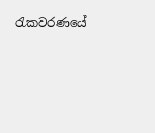රැකවරණයේ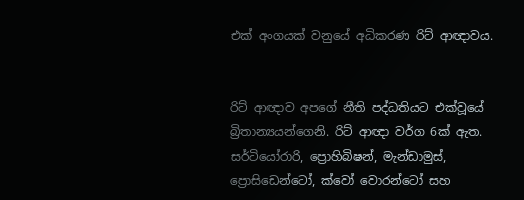එක් අංගයක් වනුයේ අධිකරණ රිට් ආඥාවය.


රිට් ආඥාව අපගේ නීති පද්ධතියට එක්වූයේ බ්‍රිතාන්‍යයන්ගෙනි. රිට් ආඥා වර්ග 6ක් ඇත. සර්ටියෝරාරි, ප්‍රොහිබිෂන්, මැන්ඩාමුස්, ප්‍රොසිඩෙන්ටෝ, ක්වෝ වොරන්ටෝ සහ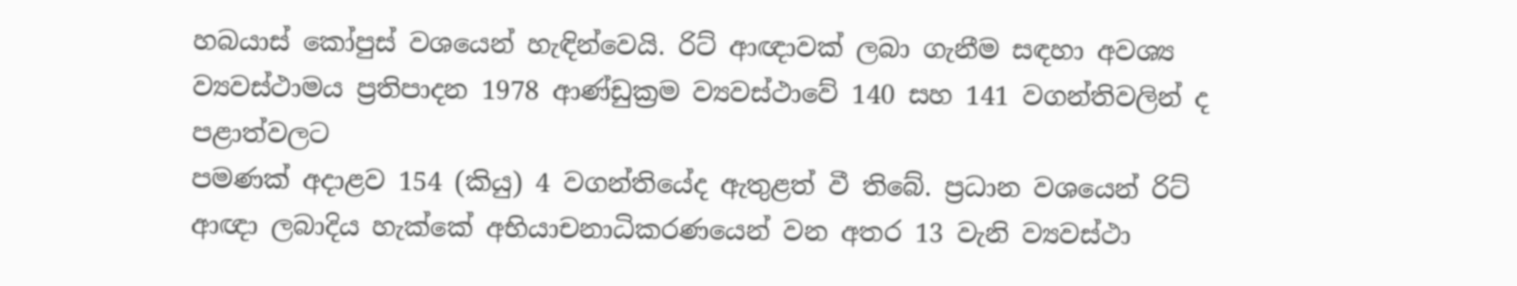හබයාස් කෝපුස් වශයෙන් හැඳින්වෙයි. රිට් ආඥාවක් ලබා ගැනීම සඳහා අවශ්‍ය ව්‍යවස්ථාමය ප්‍රතිපාදන 1978 ආණ්ඩුක්‍රම ව්‍යවස්ථාවේ 140 සහ 141 වගන්තිවලින් ද පළාත්වලට
පමණක් අදාළව 154 (කියු) 4 වගන්තියේද ඇතුළත් වී තිබේ. ප්‍රධාන වශයෙන් රිට් ආඥා ලබාදිය හැක්කේ අභියාචනාධිකරණයෙන් වන අතර 13 වැනි ව්‍යවස්ථා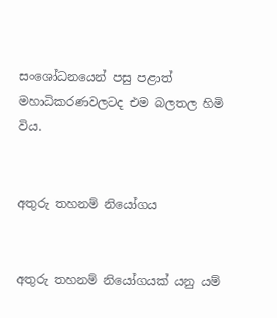සංශෝධනයෙන් පසු පළාත් මහාධිකරණවලටද එම බලතල හිමි විය.


අතුරු තහනම් නියෝගය


අතුරු තහනම් නියෝගයක් යනු යම්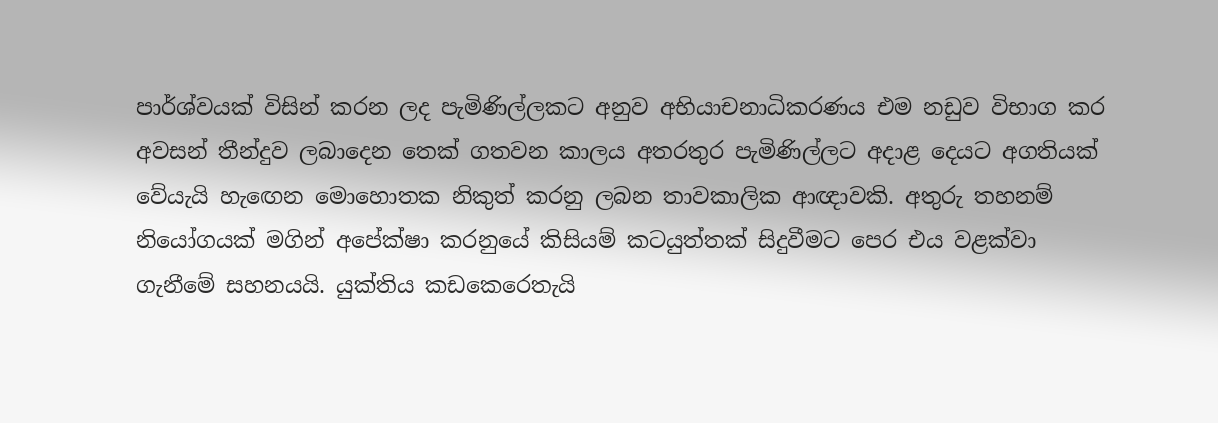පාර්ශ්වයක් විසින් කරන ලද පැමිණිල්ලකට අනුව අභියාචනාධිකරණය එම නඩුව විභාග කර අවසන් තීන්දුව ලබාදෙන තෙක් ගතවන කාලය අතරතුර පැමිණිල්ලට අදාළ දෙයට අගතියක් වේයැයි හැඟෙන මොහොතක නිකුත් කරනු ලබන තාවකාලික ආඥාවකි. අතුරු තහනම් නියෝගයක් මගින් අපේක්ෂා කරනුයේ කිසියම් කටයුත්තක් සිදුවීමට පෙර එය වළක්වා ගැනීමේ සහනයයි. යුක්තිය කඩකෙරෙතැයි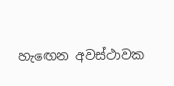හැඟෙන අවස්ථාවක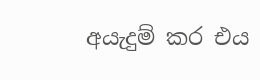අයැදුම් කර එය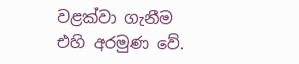වළක්වා ගැනීම එහි අරමුණ වේ.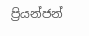ප්‍රියන්ජන්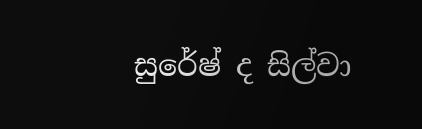සුරේෂ් ද සිල්වා